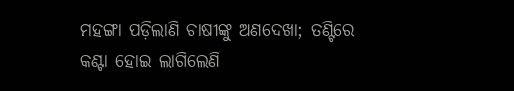ମହଙ୍ଗା ପଡ଼ିଲାଣି ଚାଷୀଙ୍କୁ ଅଣଦେଖା; ତଣ୍ଟିରେ କଣ୍ଟା ହୋଇ ଲାଗିଲେଣି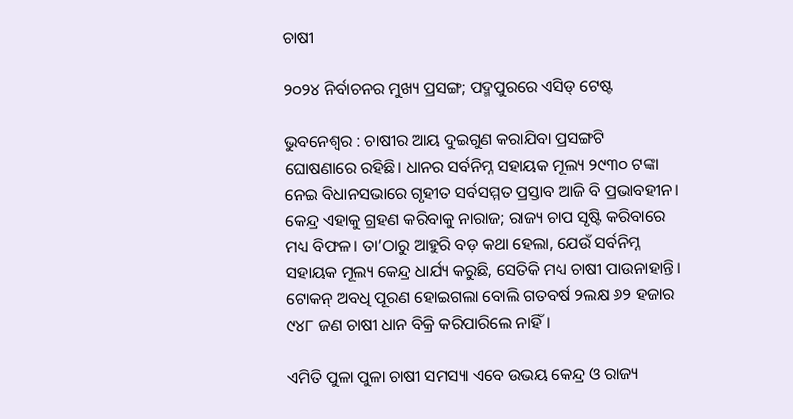ଚାଷୀ

୨୦୨୪ ନିର୍ବାଚନର ମୁଖ୍ୟ ପ୍ରସଙ୍ଗ; ପଦ୍ମପୁରରେ ଏସିଡ୍ ଟେଷ୍ଟ

ଭୁବନେଶ୍ବର : ଚାଷୀର ଆୟ ଦୁଇଗୁଣ କରାଯିବା ପ୍ରସଙ୍ଗଟି ଘୋଷଣାରେ ରହିଛି। ଧାନର ସର୍ବନିମ୍ନ ସହାୟକ ମୂଲ୍ୟ ୨୯୩୦ ଟଙ୍କା ନେଇ ବିଧାନସଭାରେ ଗୃହୀତ ସର୍ବସମ୍ମତ ପ୍ରସ୍ତାବ ଆଜି ବି ପ୍ରଭାବହୀନ। କେନ୍ଦ୍ର ଏହାକୁ ଗ୍ରହଣ କରିବାକୁ ନାରାଜ; ରାଜ୍ୟ ଚାପ ସୃଷ୍ଟି କରିବାରେ ମଧ୍ୟ ବିଫଳ। ତା’ଠାରୁ ଆହୁରି ବଡ଼ କଥା ହେଲା, ଯେଉଁ ସର୍ବନିମ୍ନ ସହାୟକ ମୂଲ୍ୟ କେନ୍ଦ୍ର ଧାର୍ଯ୍ୟ କରୁଛି, ସେତିକି ମଧ୍ୟ ଚାଷୀ ପାଉନାହାନ୍ତି। ଟୋକନ୍‌ ଅବଧି ପୂରଣ ହୋଇଗଲା ବୋଲି ଗତବର୍ଷ ୨ଲକ୍ଷ ୬୨ ହଜାର ୯୪୮ ଜଣ ଚାଷୀ ଧାନ ବିକ୍ରି କରିପାରିଲେ ନାହିଁ।

ଏମିତି ପୁଳା ପୁଳା ଚାଷୀ ସମସ୍ୟା ଏବେ ଉଭୟ କେନ୍ଦ୍ର ଓ ରାଜ୍ୟ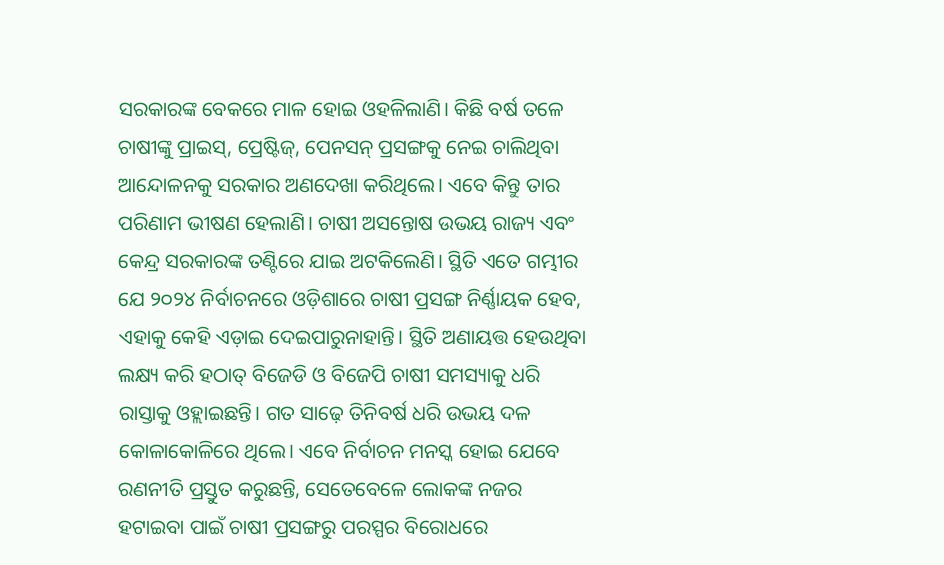ସରକାରଙ୍କ ବେକରେ ମାଳ ହୋଇ ଓହଳିଲାଣି। କିଛି ବର୍ଷ ତଳେ ଚାଷୀଙ୍କୁ ପ୍ରାଇସ୍, ପ୍ରେଷ୍ଟିଜ୍, ପେନସନ୍‌ ପ୍ରସଙ୍ଗକୁ ନେଇ ଚାଲିଥିବା ଆନ୍ଦୋଳନକୁ ସରକାର ଅଣଦେଖା କରିଥିଲେ। ଏବେ କିନ୍ତୁ ତାର ପରିଣାମ ଭୀଷଣ ହେଲାଣି। ଚାଷୀ ଅସନ୍ତୋଷ ଉଭୟ ରାଜ୍ୟ ଏବଂ କେନ୍ଦ୍ର ସରକାରଙ୍କ ତଣ୍ଟିରେ ଯାଇ ଅଟକିଲେଣି। ସ୍ଥିତି ଏତେ ଗମ୍ଭୀର ଯେ ୨୦୨୪ ନିର୍ବାଚନରେ ଓଡ଼ିଶାରେ ଚାଷୀ ପ୍ରସଙ୍ଗ ନିର୍ଣ୍ଣାୟକ ହେବ, ଏହାକୁ କେହି ଏଡ଼ାଇ ଦେଇପାରୁନାହାନ୍ତି। ସ୍ଥିତି ଅଣାୟତ୍ତ ହେଉଥିବା ଲକ୍ଷ୍ୟ କରି ହଠାତ୍ ବିଜେଡି ଓ ବିଜେପି ଚାଷୀ ସମସ୍ୟାକୁ ଧରି ରାସ୍ତାକୁ ଓହ୍ଲାଇଛନ୍ତି। ଗତ ସାଢ଼େ ତିନିବର୍ଷ ଧରି ଉଭୟ ଦଳ କୋଳାକୋଳିରେ ଥିଲେ। ଏବେ ନିର୍ବାଚନ ମନସ୍କ ହୋଇ ଯେବେ ରଣନୀତି ପ୍ରସ୍ତୁତ କରୁଛନ୍ତି, ସେତେବେଳେ ଲୋକଙ୍କ ନଜର ହଟାଇବା ପାଇଁ ଚାଷୀ ପ୍ରସଙ୍ଗରୁ ପରସ୍ପର ବିରୋଧରେ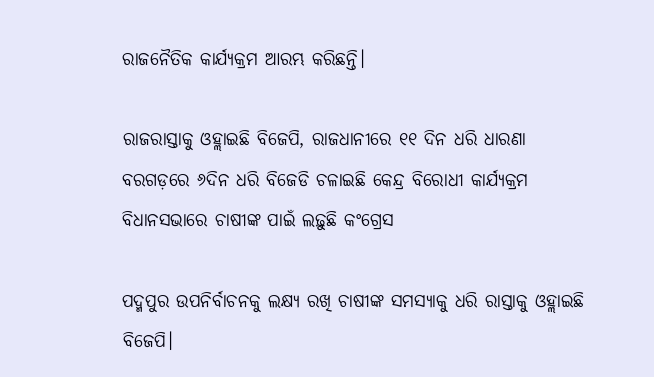ରାଜନୈତିକ କାର୍ଯ୍ୟକ୍ରମ ଆରମ୍ଭ କରିଛନ୍ତି।

ରାଜରାସ୍ତାକୁ ଓହ୍ଲାଇଛି ବିଜେପି, ରାଜଧାନୀରେ ୧୧ ଦିନ ଧରି ଧାରଣା
ବରଗଡ଼ରେ ୬ଦିନ ଧରି ବିଜେଡି ଚଳାଇଛି କେନ୍ଦ୍ର ବିରୋଧୀ କାର୍ଯ୍ୟକ୍ରମ
ବିଧାନସଭାରେ ଚାଷୀଙ୍କ ପାଇଁ ଲଢ଼ୁଛି କଂଗ୍ରେସ

ପଦ୍ମପୁର ଉପନିର୍ବାଚନକୁ ଲକ୍ଷ୍ୟ ରଖି ଚାଷୀଙ୍କ ସମସ୍ୟାକୁ ଧରି ରାସ୍ତାକୁ ଓହ୍ଲାଇଛି ବିଜେପି।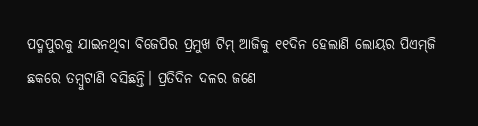ପଦ୍ମପୁରକୁ ଯାଇନଥିବା ବିଜେପିର ପ୍ରମୁଖ ଟିମ୍‌ ଆଜିକୁ ୧୧ଦିନ ହେଲାଣି ଲୋୟର ପିଏମ୍‌ଜି ଛକରେ ତମ୍ବୁଟାଣି ବସିଛନ୍ତି। ପ୍ରତିଦିନ ଦଳର ଜଣେ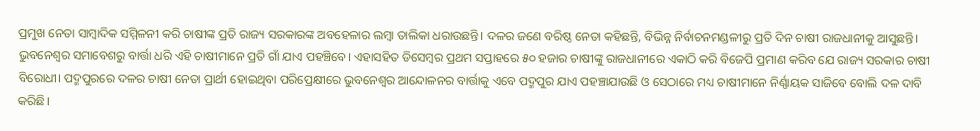ପ୍ରମୁଖ ନେତା ସାମ୍ବାଦିକ ସମ୍ମିଳନୀ କରି ଚାଷୀଙ୍କ ପ୍ରତି ରାଜ୍ୟ ସରକାରଙ୍କ ଅବହେଳାର ଲମ୍ବା ତାଲିକା ଧରାଉଛନ୍ତି। ଦଳର ଜଣେ ବରିଷ୍ଠ ନେତା କହିଛନ୍ତି, ବିଭିନ୍ନ ନିର୍ବାଚନମଣ୍ଡଳୀରୁ ପ୍ରତି ଦିନ ଚାଷୀ ରାଜଧାନୀକୁ ଆସୁଛନ୍ତି। ଭୁବନେଶ୍ବର ସମାବେଶରୁ ବାର୍ତ୍ତା ଧରି ଏହି ଚାଷୀମାନେ ପ୍ରତି ଗାଁ ଯାଏ ପହଞ୍ଚିବେ। ଏହାସହିତ ଡିସେମ୍ବର ପ୍ରଥମ ସପ୍ତାହରେ ୫୦ ହଜାର ଚାଷୀଙ୍କୁ ରାଜଧାନୀରେ ଏକାଠି କରି ବିଜେପି ପ୍ରମାଣ କରିବ ଯେ ରାଜ୍ୟ ସରକାର ଚାଷୀ ବିରୋଧୀ। ପଦ୍ମପୁରରେ ଦଳର ଚାଷୀ ନେତା ପ୍ରାର୍ଥୀ ହୋଇଥିବା ପରିପ୍ରେକ୍ଷୀରେ ଭୁବନେଶ୍ବର ଆନ୍ଦୋଳନର ବାର୍ତ୍ତାକୁ ଏବେ ପଦ୍ମପୁର ଯାଏ ପହଞ୍ଚାଯାଉଛି ଓ ସେଠାରେ ମଧ୍ୟ ଚାଷୀମାନେ ନିର୍ଣ୍ଣାୟକ ସାଜିବେ ବୋଲି ଦଳ ଦାବି କରିଛି।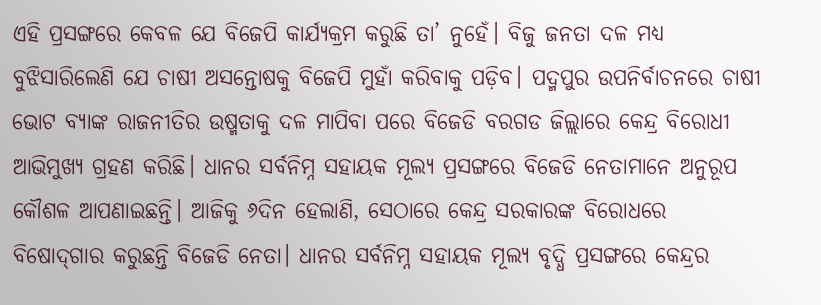ଏହି ପ୍ରସଙ୍ଗରେ କେବଳ ଯେ ବିଜେପି କାର୍ଯ୍ୟକ୍ରମ କରୁଛି ତା’ ନୁହେଁ। ବିଜୁ ଜନତା ଦଳ ମଧ୍ୟ ବୁଝିସାରିଲେଣି ଯେ ଚାଷୀ ଅସନ୍ତୋଷକୁ ବିଜେପି ମୁହାଁ କରିବାକୁ ପଡ଼ିବ। ପଦ୍ମପୁର ଉପନିର୍ବାଚନରେ ଚାଷୀ ଭୋଟ ବ୍ୟାଙ୍କ ରାଜନୀତିର ଉଷ୍ମତାକୁ ଦଳ ମାପିବା ପରେ ବିଜେଡି ବରଗଡ ଜିଲ୍ଲାରେ କେନ୍ଦ୍ର ବିରୋଧୀ ଆଭିମୁଖ୍ୟ ଗ୍ରହଣ କରିଛି। ଧାନର ସର୍ବନିମ୍ନ ସହାୟକ ମୂଲ୍ୟ ପ୍ରସଙ୍ଗରେ ବିଜେଡି ନେତାମାନେ ଅନୁରୂପ କୌଶଳ ଆପଣାଇଛନ୍ତି। ଆଜିକୁ ୬ଦିନ ହେଲାଣି, ସେଠାରେ କେନ୍ଦ୍ର ସରକାରଙ୍କ ବିରୋଧରେ ବିଷୋଦ୍‌ଗାର କରୁଛନ୍ତି ବିଜେଡି ନେତା। ଧାନର ସର୍ବନିମ୍ନ ସହାୟକ ମୂଲ୍ୟ ବୃଦ୍ଧି ପ୍ରସଙ୍ଗରେ କେନ୍ଦ୍ରର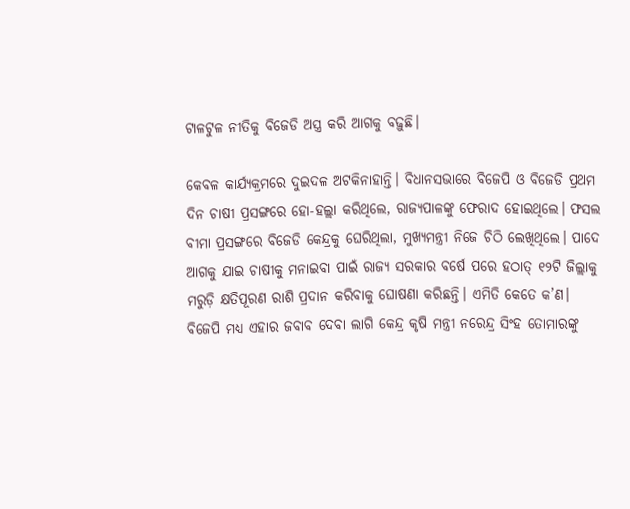ଟାଳଟୁଳ ନୀତିକୁ ବିଜେଡି ଅସ୍ତ୍ର କରି ଆଗକୁ ବଢ଼ୁଛି।

କେବଳ କାର୍ଯ୍ୟକ୍ରମରେ ଦୁଇଦଳ ଅଟକିନାହାନ୍ତି। ବିଧାନସଭାରେ ବିଜେପି ଓ ବିଜେଡି ପ୍ରଥମ ଦିନ ଚାଷୀ ପ୍ରସଙ୍ଗରେ ହୋ-ହଲ୍ଲା କରିଥିଲେ, ରାଜ୍ୟପାଳଙ୍କୁ ଫେରାଦ ହୋଇଥିଲେ। ଫସଲ ବୀମା ପ୍ରସଙ୍ଗରେ ବିଜେଡି କେନ୍ଦ୍ରକୁ ଘେରିଥିଲା, ମୁଖ୍ୟମନ୍ତ୍ରୀ ନିଜେ ଚିଠି ଲେଖିଥିଲେ। ପାଦେ ଆଗକୁ ଯାଇ ଚାଷୀକୁ ମନାଇବା ପାଇଁ ରାଜ୍ୟ ସରକାର ବର୍ଷେ ପରେ ହଠାତ୍ ୧୨ଟି ଜିଲ୍ଲାକୁ ମରୁଡ଼ି କ୍ଷତିପୂରଣ ରାଶି ପ୍ରଦାନ କରିବାକୁ ଘୋଷଣା କରିଛନ୍ତି। ଏମିତି କେତେ କ’ଣ। ବିଜେପି ମଧ୍ୟ ଏହାର ଜବାବ ଦେବା ଲାଗି କେନ୍ଦ୍ର କୃଷି ମନ୍ତ୍ରୀ ନରେନ୍ଦ୍ର ସିଂହ ତୋମାରଙ୍କୁ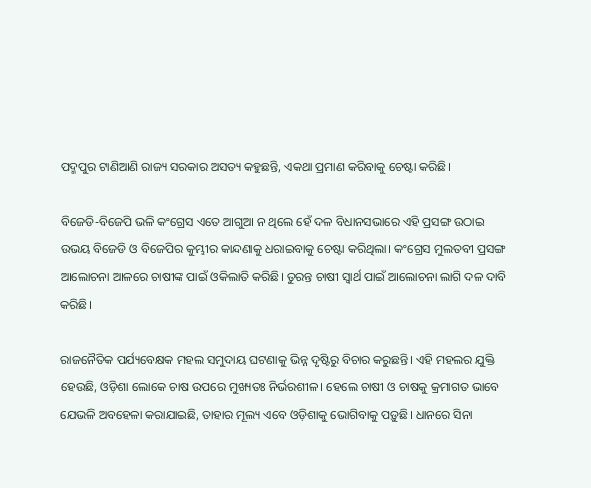ପଦ୍ମପୁର ଟାଣିଆଣି ରାଜ୍ୟ ସରକାର ଅସତ୍ୟ କହୁଛନ୍ତି, ଏକଥା ପ୍ରମାଣ କରିବାକୁ ଚେଷ୍ଟା କରିଛି।

ବିଜେଡି-ବିଜେପି ଭଳି କଂଗ୍ରେସ ଏତେ ଆଗୁଆ ନ ଥିଲେ ହେଁ ଦଳ ବିଧାନସଭାରେ ଏହି ପ୍ରସଙ୍ଗ ଉଠାଇ ଉଭୟ ବିଜେଡି ଓ ବିଜେପିର କୁମ୍ଭୀର କାନ୍ଦଣାକୁ ଧରାଇବାକୁ ଚେଷ୍ଟା କରିଥିଲା। କଂଗ୍ରେସ ମୁଲତବୀ ପ୍ରସଙ୍ଗ ଆଲୋଚନା ଆଳରେ ଚାଷୀଙ୍କ ପାଇଁ ଓକିଲାତି କରିଛି। ତୁରନ୍ତ ଚାଷୀ ସ୍ବାର୍ଥ ପାଇଁ ଆଲୋଚନା ଲାଗି ଦଳ ଦାବି କରିଛି।

ରାଜନୈତିକ ପର୍ଯ୍ୟବେକ୍ଷକ ମହଲ ସମୁଦାୟ ଘଟଣାକୁ ଭିନ୍ନ ଦୃଷ୍ଟିରୁ ବିଚାର କରୁଛନ୍ତି। ଏହି ମହଲର ଯୁକ୍ତି ହେଉଛି, ଓଡ଼ିଶା ଲୋକେ ଚାଷ ଉପରେ ମୁଖ୍ୟତଃ ନିର୍ଭରଶୀଳ। ହେଲେ ଚାଷୀ ଓ ଚାଷକୁ କ୍ରମାଗତ ଭାବେ ଯେଭଳି ଅବହେଳା କରାଯାଇଛି, ତାହାର ମୂଲ୍ୟ ଏବେ ଓଡ଼ିଶାକୁ ଭୋଗିବାକୁ ପଡ଼ୁଛି। ଧାନରେ ସିନା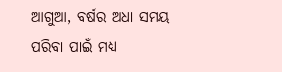ଆଗୁଆ, ବର୍ଷର ଅଧା ସମୟ ପରିବା ପାଇଁ ମଧ୍ୟ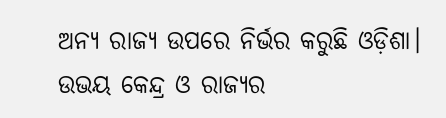ଅନ୍ୟ ରାଜ୍ୟ ଉପରେ ନିର୍ଭର କରୁଛି ଓଡ଼ିଶା। ଉଭୟ କେନ୍ଦ୍ର ଓ ରାଜ୍ୟର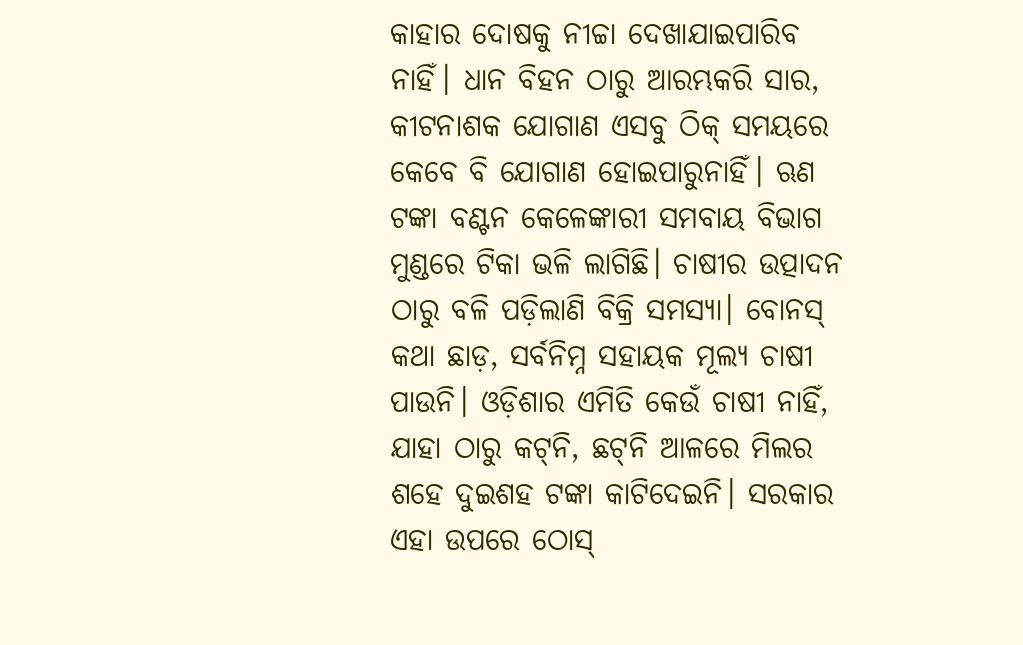କାହାର ଦୋଷକୁ ନୀଚ୍ଚା ଦେଖାଯାଇପାରିବ ନାହିଁ। ଧାନ ବିହନ ଠାରୁ ଆରମ୍ଭକରି ସାର, କୀଟନାଶକ ଯୋଗାଣ ଏସବୁ ଠିକ୍ ସମୟରେ କେବେ ବି ଯୋଗାଣ ହୋଇପାରୁନାହିଁ। ଋଣ ଟଙ୍କା ବଣ୍ଟନ କେଳେଙ୍କାରୀ ସମବାୟ ବିଭାଗ ମୁଣ୍ଡରେ ଟିକା ଭଳି ଲାଗିଛି। ଚାଷୀର ଉତ୍ପାଦନ ଠାରୁ ବଳି ପଡ଼ିଲାଣି ବିକ୍ରି ସମସ୍ୟା। ବୋନସ୍‌ କଥା ଛାଡ଼, ସର୍ବନିମ୍ନ ସହାୟକ ମୂଲ୍ୟ ଚାଷୀ ପାଉନି। ଓଡ଼ିଶାର ଏମିତି କେଉଁ ଚାଷୀ ନାହିଁ, ଯାହା ଠାରୁ କଟ୍‌ନି, ଛଟ୍‌ନି ଆଳରେ ମିଲର ଶହେ ଦୁଇଶହ ଟଙ୍କା କାଟିଦେଇନି। ସରକାର ଏହା ଉପରେ ଠୋସ୍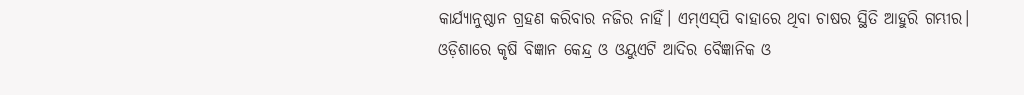କାର୍ଯ୍ୟାନୁଷ୍ଠାନ ଗ୍ରହଣ କରିବାର ନଜିର ନାହିଁ। ଏମ୍‌ଏସ୍‌ପି ବାହାରେ ଥିବା ଚାଷର ସ୍ଥିତି ଆହୁରି ଗମ୍ଭୀର। ଓଡ଼ିଶାରେ କୃଷି ବିଜ୍ଞାନ କେନ୍ଦ୍ର ଓ ଓୟୁଏଟି ଆଦିର ବୈଜ୍ଞାନିକ ଓ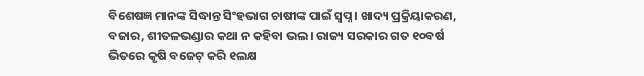ବିଶେଷଜ୍ଞ ମାନଙ୍କ ସିଦ୍ଧାନ୍ତ ସିଂହଭାଗ ଚାଷୀଙ୍କ ପାଇଁ ସ୍ବପ୍ନ। ଖାଦ୍ୟ ପ୍ରକ୍ରିୟାକରଣ, ବଜାର, ଶୀତଳଭଣ୍ଡାର କଥା ନ କହିବା ଭଲ। ରାଜ୍ୟ ସରକାର ଗତ ୧୦ବର୍ଷ ଭିତରେ କୃଷି ବଜେଟ୍‌ କରି ୧ଲକ୍ଷ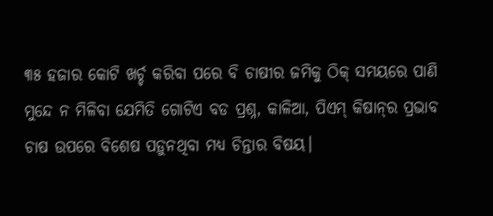୩୫ ହଜାର କୋଟି ଖର୍ଚ୍ଚ କରିବା ପରେ ବି ଚାଷୀର ଜମିକୁ ଠିକ୍ ସମୟରେ ପାଣି ମୁନ୍ଦେ ନ ମିଳିବା ଯେମିତି ଗୋଟିଏ ବଡ ପ୍ରଶ୍ନ, କାଳିଆ, ପିଏମ୍‌ କିଷାନ୍‌ର ପ୍ରଭାବ ଚାଷ ଉପରେ ବିଶେଷ ପଡ଼ୁନଥିବା ମଧ୍ୟ ଚିନ୍ତାର ବିଷୟ।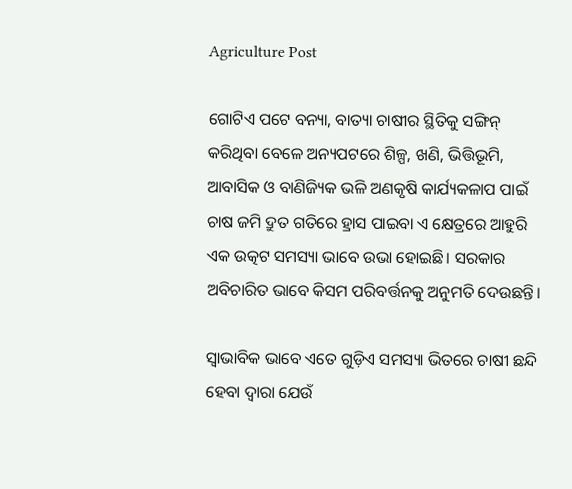Agriculture Post

ଗୋଟିଏ ପଟେ ବନ୍ୟା, ବାତ୍ୟା ଚାଷୀର ସ୍ଥିତିକୁ ସଙ୍ଗିନ୍ କରିଥିବା ବେଳେ ଅନ୍ୟପଟରେ ଶିଳ୍ପ, ଖଣି, ଭିତ୍ତିଭୂମି, ଆବାସିକ ଓ ବାଣିଜ୍ୟିକ ଭଳି ଅଣକୃଷି କାର୍ଯ୍ୟକଳାପ ପାଇଁ ଚାଷ ଜମି ଦ୍ରୁତ ଗତିରେ ହ୍ରାସ ପାଇବା ଏ କ୍ଷେତ୍ରରେ ଆହୁରି ଏକ ଉତ୍କଟ ସମସ୍ୟା ଭାବେ ଉଭା ହୋଇଛି। ସରକାର ଅବିଚାରିତ ଭାବେ କିସମ ପରିବର୍ତ୍ତନକୁ ଅନୁମତି ଦେଉଛନ୍ତି।

ସ୍ବାଭାବିକ ଭାବେ ଏତେ ଗୁଡ଼ିଏ ସମସ୍ୟା ଭିତରେ ଚାଷୀ ଛନ୍ଦି ହେବା ଦ୍ବାରା ଯେଉଁ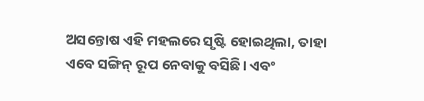ଅସନ୍ତୋଷ ଏହି ମହଲରେ ସୃଷ୍ଟି ହୋଇଥିଲା, ତାହା ଏବେ ସଙ୍ଗିନ୍ ରୂପ ନେବାକୁ ବସିଛି। ଏବଂ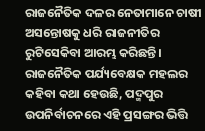ରାଜନୈତିକ ଦଳର ନେତାମାନେ ଚାଷୀ ଅସନ୍ତୋଷକୁ ଧରି ରାଜନୀତିର ରୁଟିସେକିବା ଆରମ୍ଭ କରିଛନ୍ତି। ରାଜନୈତିକ ପର୍ଯ୍ୟବେକ୍ଷକ ମହଲର କହିବା କଥା ହେଉଛି, ପଦ୍ମପୁର ଉପନିର୍ବାଚନରେ ଏହି ପ୍ରସଙ୍ଗର ଭିତ୍ତି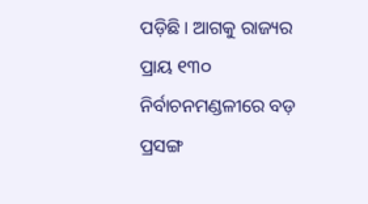ପଡ଼ିଛି। ଆଗକୁ ରାଜ୍ୟର ପ୍ରାୟ ୧୩୦ ନିର୍ବାଚନମଣ୍ଡଳୀରେ ବଡ଼ ପ୍ରସଙ୍ଗ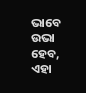ଭାବେ ଉଭା ହେବ, ଏହା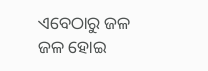ଏବେଠାରୁ ଜଳ ଜଳ ହୋଇ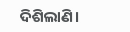ଦିଶିଲାଣି।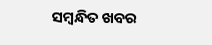ସମ୍ବନ୍ଧିତ ଖବର